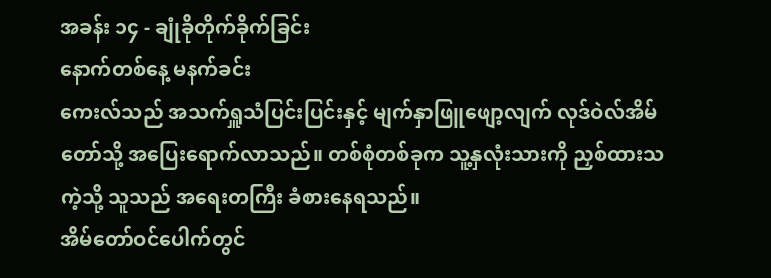အခန်း ၁၄ - ချုံခိုတိုက်ခိုက်ခြင်း
နောက်တစ်နေ့ မနက်ခင်း
ကေးလ်သည် အသက်ရှူသံပြင်းပြင်းနှင့် မျက်နှာဖြူဖျော့လျက် လုဒ်ဝဲလ်အိမ်တော်သို့ အပြေးရောက်လာသည်။ တစ်စုံတစ်ခုက သူ့နှလုံးသားကို ညှစ်ထားသကဲ့သို့ သူသည် အရေးတကြီး ခံစားနေရသည်။
အိမ်တော်ဝင်ပေါက်တွင်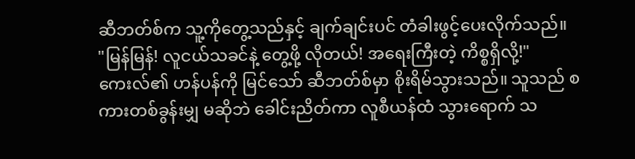ဆီဘတ်စ်က သူ့ကိုတွေ့သည်နှင့် ချက်ချင်းပင် တံခါးဖွင့်ပေးလိုက်သည်။
"မြန်မြန်! လူငယ်သခင်နဲ့ တွေ့ဖို့ လိုတယ်! အရေးကြီးတဲ့ ကိစ္စရှိလို့!"
ကေးလ်၏ ဟန်ပန်ကို မြင်သော် ဆီဘတ်စ်မှာ စိုးရိမ်သွားသည်။ သူသည် စကားတစ်ခွန်းမျှ မဆိုဘဲ ခေါင်းညိတ်ကာ လူစီယန်ထံ သွားရောက် သ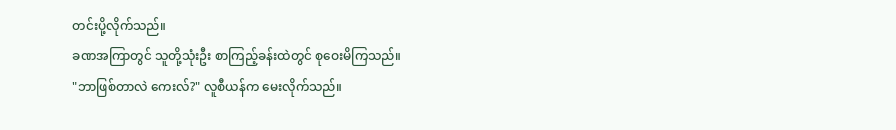တင်းပို့လိုက်သည်။
ခဏအကြာတွင် သူတို့သုံးဦး စာကြည့်ခန်းထဲတွင် စုဝေးမိကြသည်။
"ဘာဖြစ်တာလဲ ကေးလ်?" လူစီယန်က မေးလိုက်သည်။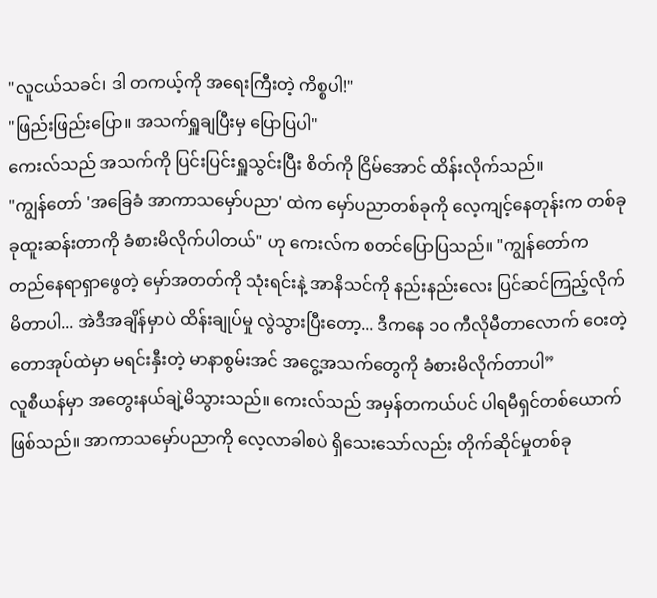"လူငယ်သခင်၊ ဒါ တကယ့်ကို အရေးကြီးတဲ့ ကိစ္စပါ!"
"ဖြည်းဖြည်းပြော။ အသက်ရှူချပြီးမှ ပြောပြပါ"
ကေးလ်သည် အသက်ကို ပြင်းပြင်းရှူသွင်းပြီး စိတ်ကို ငြိမ်အောင် ထိန်းလိုက်သည်။
"ကျွန်တော် 'အခြေခံ အာကာသမှော်ပညာ' ထဲက မှော်ပညာတစ်ခုကို လေ့ကျင့်နေတုန်းက တစ်ခုခုထူးဆန်းတာကို ခံစားမိလိုက်ပါတယ်" ဟု ကေးလ်က စတင်ပြောပြသည်။ "ကျွန်တော်က တည်နေရာရှာဖွေတဲ့ မှော်အတတ်ကို သုံးရင်းနဲ့ အာနိသင်ကို နည်းနည်းလေး ပြင်ဆင်ကြည့်လိုက်မိတာပါ... အဲဒီအချိန်မှာပဲ ထိန်းချုပ်မှု လွဲသွားပြီးတော့... ဒီကနေ ၁၀ ကီလိုမီတာလောက် ဝေးတဲ့ တောအုပ်ထဲမှာ မရင်းနှီးတဲ့ မာနာစွမ်းအင် အငွေ့အသက်တွေကို ခံစားမိလိုက်တာပါ”
လူစီယန်မှာ အတွေးနယ်ချဲ့မိသွားသည်။ ကေးလ်သည် အမှန်တကယ်ပင် ပါရမီရှင်တစ်ယောက်ဖြစ်သည်။ အာကာသမှော်ပညာကို လေ့လာခါစပဲ ရှိသေးသော်လည်း တိုက်ဆိုင်မှုတစ်ခု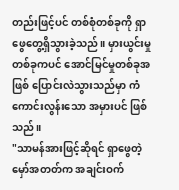တည်းဖြင့်ပင် တစ်စုံတစ်ခုကို ရှာဖွေတွေ့ရှိသွားခဲ့သည်။ မှားယွင်းမှုတစ်ခုကပင် အောင်မြင်မှုတစ်ခုအဖြစ် ပြောင်းလဲသွားသည်မှာ ကံကောင်းလွန်းသော အမှားပင် ဖြစ်သည်။
"သာမန်အားဖြင့်ဆိုရင် ရှာဖွေတဲ့မှော်အတတ်က အချင်းဝက်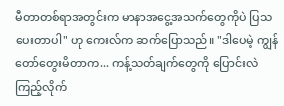မီတာတစ်ရာအတွင်းက မာနာအငွေ့အသက်တွေကိုပဲ ပြသပေးတာပါ" ဟု ကေးလ်က ဆက်ပြောသည်။ "ဒါပေမဲ့ ကျွန်တော်တွေးမိတာက... ကန့်သတ်ချက်တွေကို ပြောင်းလဲကြည့်လိုက်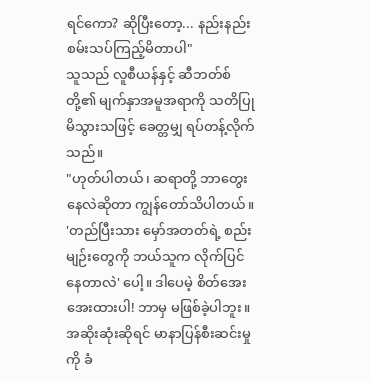ရင်ကော? ဆိုပြီးတော့... နည်းနည်း စမ်းသပ်ကြည့်မိတာပါ"
သူသည် လူစီယန်နှင့် ဆီဘတ်စ်တို့၏ မျက်နှာအမူအရာကို သတိပြုမိသွားသဖြင့် ခေတ္တမျှ ရပ်တန့်လိုက်သည်။
"ဟုတ်ပါတယ်၊ ဆရာတို့ ဘာတွေးနေလဲဆိုတာ ကျွန်တော်သိပါတယ်။ 'တည်ပြီးသား မှော်အတတ်ရဲ့ စည်းမျဉ်းတွေကို ဘယ်သူက လိုက်ပြင်နေတာလဲ' ပေါ့။ ဒါပေမဲ့ စိတ်အေးအေးထားပါ! ဘာမှ မဖြစ်ခဲ့ပါဘူး။ အဆိုးဆုံးဆိုရင် မာနာပြန်စီးဆင်းမှုကို ခံ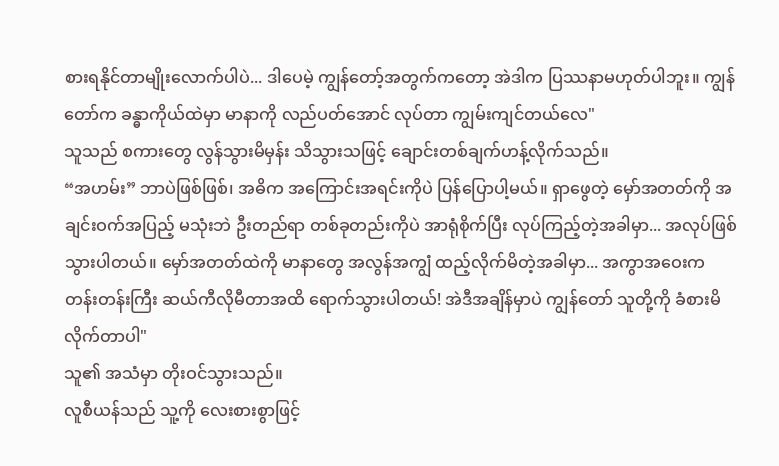စားရနိုင်တာမျိုးလောက်ပါပဲ... ဒါပေမဲ့ ကျွန်တော့်အတွက်ကတော့ အဲဒါက ပြဿနာမဟုတ်ပါဘူး။ ကျွန်တော်က ခန္ဓာကိုယ်ထဲမှာ မာနာကို လည်ပတ်အောင် လုပ်တာ ကျွမ်းကျင်တယ်လေ"
သူသည် စကားတွေ လွန်သွားမိမှန်း သိသွားသဖြင့် ချောင်းတစ်ချက်ဟန့်လိုက်သည်။
“အဟမ်း” ဘာပဲဖြစ်ဖြစ်၊ အဓိက အကြောင်းအရင်းကိုပဲ ပြန်ပြောပါ့မယ်။ ရှာဖွေတဲ့ မှော်အတတ်ကို အချင်းဝက်အပြည့် မသုံးဘဲ ဦးတည်ရာ တစ်ခုတည်းကိုပဲ အာရုံစိုက်ပြီး လုပ်ကြည့်တဲ့အခါမှာ... အလုပ်ဖြစ်သွားပါတယ်။ မှော်အတတ်ထဲကို မာနာတွေ အလွန်အကျွံ ထည့်လိုက်မိတဲ့အခါမှာ... အကွာအဝေးက တန်းတန်းကြီး ဆယ်ကီလိုမီတာအထိ ရောက်သွားပါတယ်! အဲဒီအချိန်မှာပဲ ကျွန်တော် သူတို့ကို ခံစားမိလိုက်တာပါ"
သူ၏ အသံမှာ တိုးဝင်သွားသည်။
လူစီယန်သည် သူ့ကို လေးစားစွာဖြင့်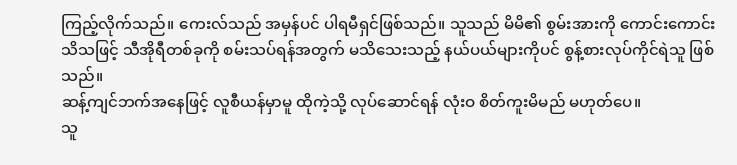ကြည့်လိုက်သည်။ ကေးလ်သည် အမှန်ပင် ပါရမီရှင်ဖြစ်သည်။ သူသည် မိမိ၏ စွမ်းအားကို ကောင်းကောင်းသိသဖြင့် သီအိုရီတစ်ခုကို စမ်းသပ်ရန်အတွက် မသိသေးသည့် နယ်ပယ်များကိုပင် စွန့်စားလုပ်ကိုင်ရဲသူ ဖြစ်သည်။
ဆန့်ကျင်ဘက်အနေဖြင့် လူစီယန်မှာမူ ထိုကဲ့သို့ လုပ်ဆောင်ရန် လုံးဝ စိတ်ကူးမိမည် မဟုတ်ပေ။
သူ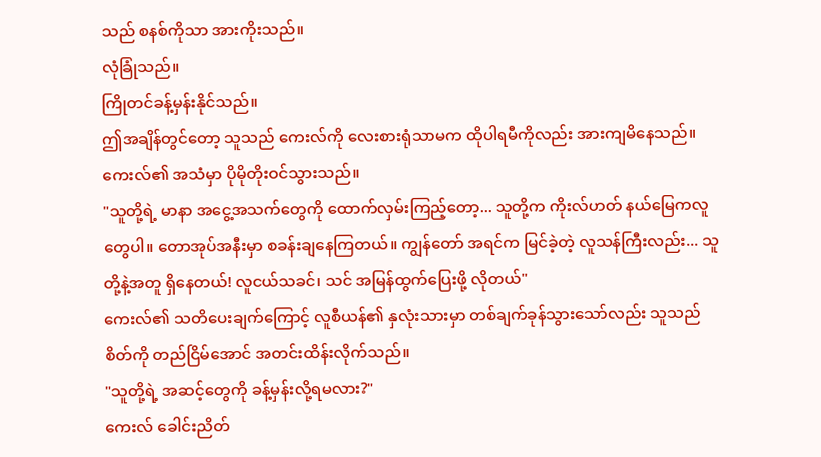သည် စနစ်ကိုသာ အားကိုးသည်။
လုံခြုံသည်။
ကြိုတင်ခန့်မှန်းနိုင်သည်။
ဤအချိန်တွင်တော့ သူသည် ကေးလ်ကို လေးစားရုံသာမက ထိုပါရမီကိုလည်း အားကျမိနေသည်။
ကေးလ်၏ အသံမှာ ပိုမိုတိုးဝင်သွားသည်။
"သူတို့ရဲ့ မာနာ အငွေ့အသက်တွေကို ထောက်လှမ်းကြည့်တော့... သူတို့က ကိုးလ်ဟတ် နယ်မြေကလူတွေပါ။ တောအုပ်အနီးမှာ စခန်းချနေကြတယ်။ ကျွန်တော် အရင်က မြင်ခဲ့တဲ့ လူသန်ကြီးလည်း... သူတို့နဲ့အတူ ရှိနေတယ်! လူငယ်သခင်၊ သင် အမြန်ထွက်ပြေးဖို့ လိုတယ်"
ကေးလ်၏ သတိပေးချက်ကြောင့် လူစီယန်၏ နှလုံးသားမှာ တစ်ချက်ခုန်သွားသော်လည်း သူသည် စိတ်ကို တည်ငြိမ်အောင် အတင်းထိန်းလိုက်သည်။
"သူတို့ရဲ့ အဆင့်တွေကို ခန့်မှန်းလို့ရမလား?"
ကေးလ် ခေါင်းညိတ်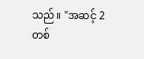သည်။ "အဆင့် 2 တစ်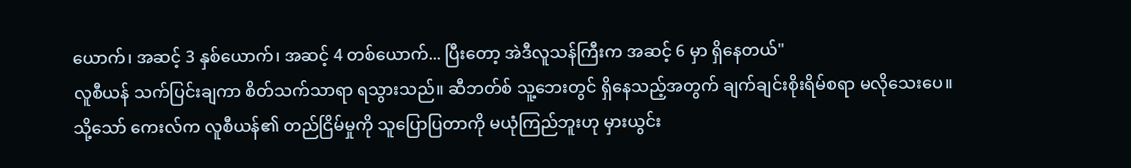ယောက်၊ အဆင့် 3 နှစ်ယောက်၊ အဆင့် 4 တစ်ယောက်... ပြီးတော့ အဲဒီလူသန်ကြီးက အဆင့် 6 မှာ ရှိနေတယ်"
လူစီယန် သက်ပြင်းချကာ စိတ်သက်သာရာ ရသွားသည်။ ဆီဘတ်စ် သူ့ဘေးတွင် ရှိနေသည့်အတွက် ချက်ချင်းစိုးရိမ်စရာ မလိုသေးပေ။
သို့သော် ကေးလ်က လူစီယန်၏ တည်ငြိမ်မှုကို သူပြောပြတာကို မယုံကြည်ဘူးဟု မှားယွင်း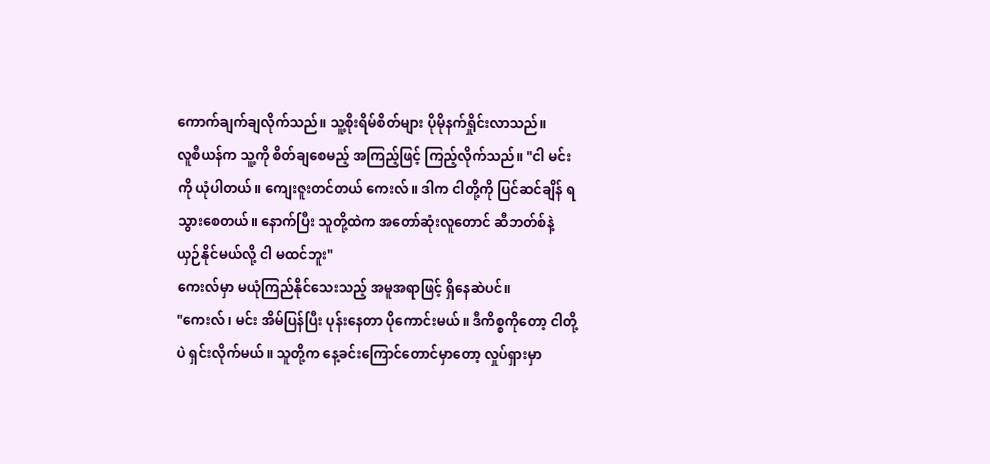ကောက်ချက်ချလိုက်သည်။ သူ့စိုးရိမ်စိတ်များ ပိုမိုနက်ရှိုင်းလာသည်။
လူစီယန်က သူ့ကို စိတ်ချစေမည့် အကြည့်ဖြင့် ကြည့်လိုက်သည်။ "ငါ မင်းကို ယုံပါတယ်။ ကျေးဇူးတင်တယ် ကေးလ်။ ဒါက ငါတို့ကို ပြင်ဆင်ချိန် ရသွားစေတယ်။ နောက်ပြီး သူတို့ထဲက အတော်ဆုံးလူတောင် ဆီဘတ်စ်နဲ့ ယှဉ်နိုင်မယ်လို့ ငါ မထင်ဘူး"
ကေးလ်မှာ မယုံကြည်နိုင်သေးသည့် အမူအရာဖြင့် ရှိနေဆဲပင်။
"ကေးလ်၊ မင်း အိမ်ပြန်ပြီး ပုန်းနေတာ ပိုကောင်းမယ်။ ဒီကိစ္စကိုတော့ ငါတို့ပဲ ရှင်းလိုက်မယ်။ သူတို့က နေ့ခင်းကြောင်တောင်မှာတော့ လှုပ်ရှားမှာ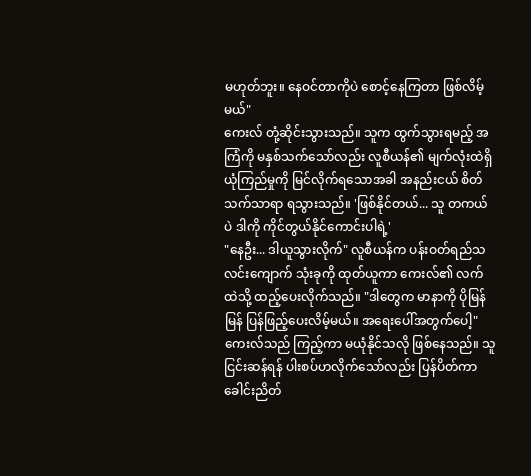မဟုတ်ဘူး။ နေဝင်တာကိုပဲ စောင့်နေကြတာ ဖြစ်လိမ့်မယ်"
ကေးလ် တုံ့ဆိုင်းသွားသည်။ သူက ထွက်သွားရမည့် အကြံကို မနှစ်သက်သော်လည်း လူစီယန်၏ မျက်လုံးထဲရှိ ယုံကြည်မှုကို မြင်လိုက်ရသောအခါ အနည်းငယ် စိတ်သက်သာရာ ရသွားသည်။ 'ဖြစ်နိုင်တယ်... သူ တကယ်ပဲ ဒါကို ကိုင်တွယ်နိုင်ကောင်းပါရဲ့'
"နေဦး... ဒါယူသွားလိုက်" လူစီယန်က ပန်းဝတ်ရည်သလင်းကျောက် သုံးခုကို ထုတ်ယူကာ ကေးလ်၏ လက်ထဲသို့ ထည့်ပေးလိုက်သည်။ "ဒါတွေက မာနာကို ပိုမြန်မြန် ပြန်ဖြည့်ပေးလိမ့်မယ်။ အရေးပေါ်အတွက်ပေါ့"
ကေးလ်သည် ကြည့်ကာ မယုံနိုင်သလို ဖြစ်နေသည်။ သူ ငြင်းဆန်ရန် ပါးစပ်ဟလိုက်သော်လည်း ပြန်ပိတ်ကာ ခေါင်းညိတ်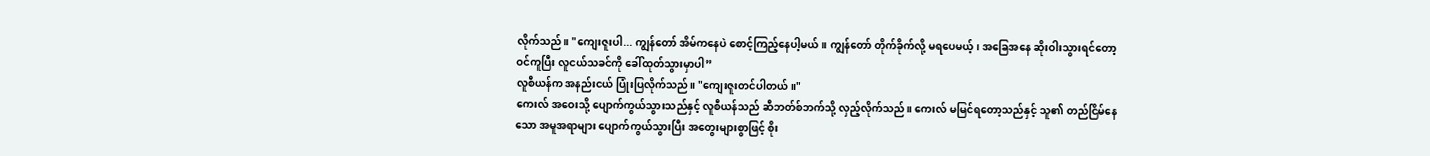လိုက်သည်။ "ကျေးဇူးပါ... ကျွန်တော် အိမ်ကနေပဲ စောင့်ကြည့်နေပါ့မယ်။ ကျွန်တော် တိုက်ခိုက်လို့ မရပေမယ့်၊ အခြေအနေ ဆိုးဝါးသွားရင်တော့ ဝင်ကူပြီး လူငယ်သခင်ကို ခေါ်ထုတ်သွားမှာပါ”
လူစီယန်က အနည်းငယ် ပြုံးပြလိုက်သည်။ "ကျေးဇူးတင်ပါတယ်။"
ကေးလ် အဝေးသို့ ပျောက်ကွယ်သွားသည်နှင့် လူစီယန်သည် ဆီဘတ်စ်ဘက်သို့ လှည့်လိုက်သည်။ ကေးလ် မမြင်ရတော့သည်နှင့် သူ၏ တည်ငြိမ်နေသော အမူအရာများ ပျောက်ကွယ်သွားပြီး အတွေးများစွာဖြင့် စိုး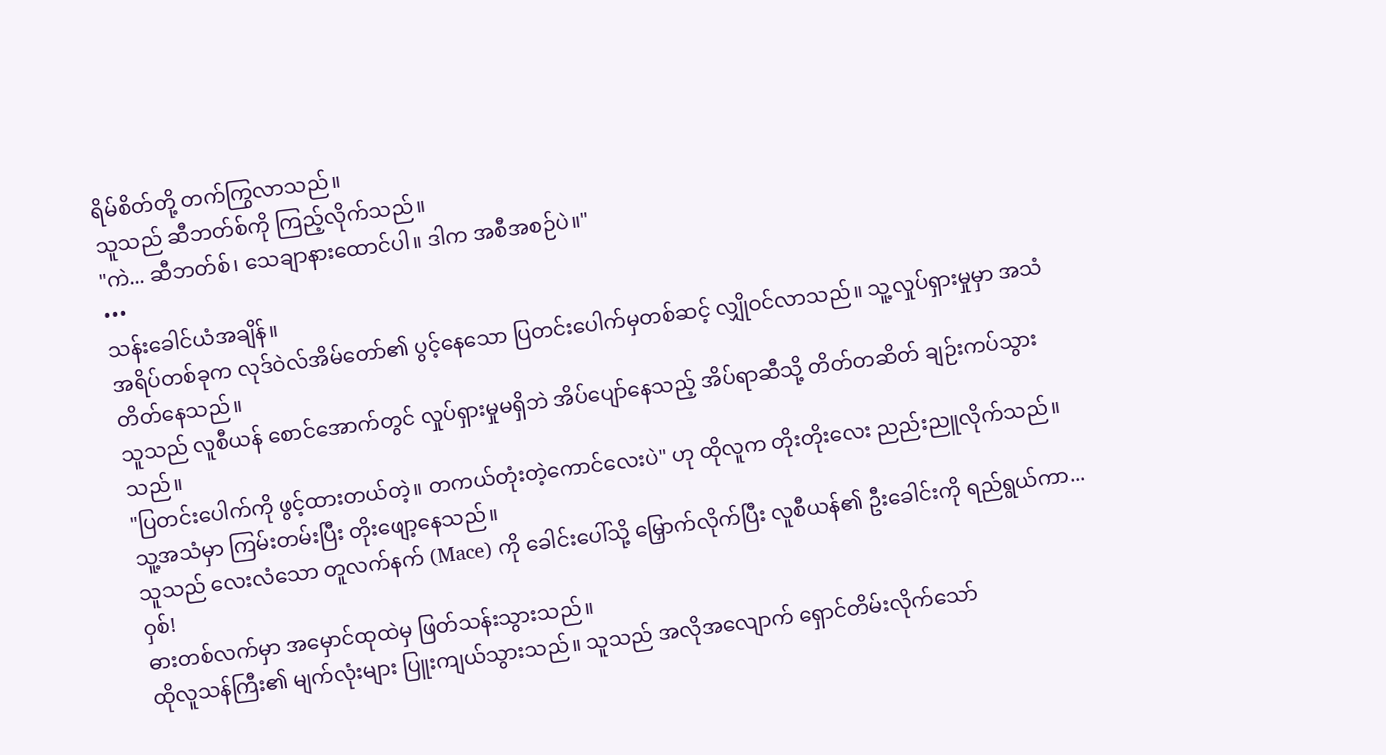ရိမ်စိတ်တို့ တက်ကြွလာသည်။
သူသည် ဆီဘတ်စ်ကို ကြည့်လိုက်သည်။
"ကဲ... ဆီဘတ်စ်၊ သေချာနားထောင်ပါ။ ဒါက အစီအစဉ်ပဲ။"
•••
သန်းခေါင်ယံအချိန်။
အရိပ်တစ်ခုက လုဒ်ဝဲလ်အိမ်တော်၏ ပွင့်နေသော ပြတင်းပေါက်မှတစ်ဆင့် လျှိုဝင်လာသည်။ သူ့လှုပ်ရှားမှုမှာ အသံတိတ်နေသည်။
သူသည် လူစီယန် စောင်အောက်တွင် လှုပ်ရှားမှုမရှိဘဲ အိပ်ပျော်နေသည့် အိပ်ရာဆီသို့ တိတ်တဆိတ် ချဉ်းကပ်သွားသည်။
"ပြတင်းပေါက်ကို ဖွင့်ထားတယ်တဲ့။ တကယ်တုံးတဲ့ကောင်လေးပဲ" ဟု ထိုလူက တိုးတိုးလေး ညည်းညူလိုက်သည်။ သူ့အသံမှာ ကြမ်းတမ်းပြီး တိုးဖျော့နေသည်။
သူသည် လေးလံသော တူလက်နက် (Mace) ကို ခေါင်းပေါ်သို့ မြှောက်လိုက်ပြီး လူစီယန်၏ ဦးခေါင်းကို ရည်ရွယ်ကာ...
ဝှစ်!
ဓားတစ်လက်မှာ အမှောင်ထုထဲမှ ဖြတ်သန်းသွားသည်။
ထိုလူသန်ကြီး၏ မျက်လုံးများ ပြူးကျယ်သွားသည်။ သူသည် အလိုအလျောက် ရှောင်တိမ်းလိုက်သော်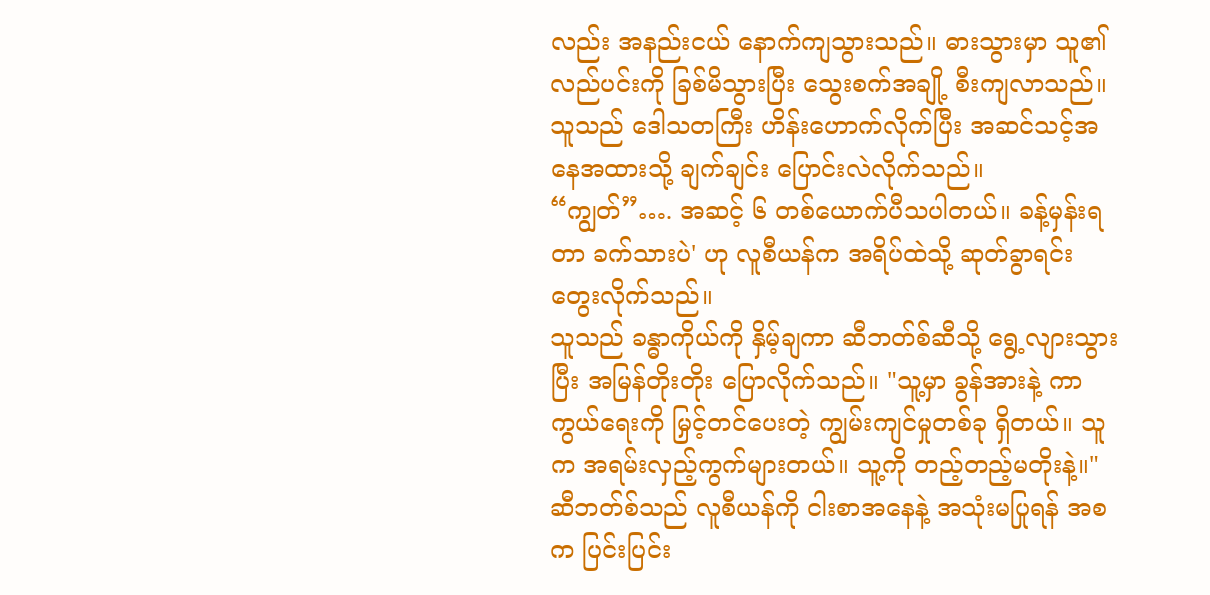လည်း အနည်းငယ် နောက်ကျသွားသည်။ ဓားသွားမှာ သူ၏ လည်ပင်းကို ခြစ်မိသွားပြီး သွေးစက်အချို့ စီးကျလာသည်။ သူသည် ဒေါသတကြီး ဟိန်းဟောက်လိုက်ပြီး အဆင်သင့်အနေအထားသို့ ချက်ချင်း ပြောင်းလဲလိုက်သည်။
“ကျွတ်”…. အဆင့် ၆ တစ်ယောက်ပီသပါတယ်။ ခန့်မှန်းရတာ ခက်သားပဲ' ဟု လူစီယန်က အရိပ်ထဲသို့ ဆုတ်ခွာရင်း တွေးလိုက်သည်။
သူသည် ခန္ဓာကိုယ်ကို နှိမ့်ချကာ ဆီဘတ်စ်ဆီသို့ ရွေ့လျားသွားပြီး အမြန်တိုးတိုး ပြောလိုက်သည်။ "သူ့မှာ ခွန်အားနဲ့ ကာကွယ်ရေးကို မြှင့်တင်ပေးတဲ့ ကျွမ်းကျင်မှုတစ်ခု ရှိတယ်။ သူက အရမ်းလှည့်ကွက်များတယ်။ သူ့ကို တည့်တည့်မတိုးနဲ့။"
ဆီဘတ်စ်သည် လူစီယန်ကို ငါးစာအနေနဲ့ အသုံးမပြုရန် အစက ပြင်းပြင်း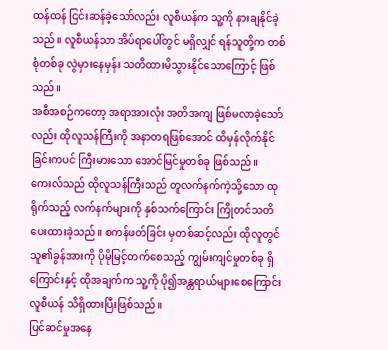ထန်ထန် ငြင်းဆန်ခဲ့သော်လည်း လူစီယန်က သူ့ကို နားချနိုင်ခဲ့သည်။ လူစီယန်သာ အိပ်ရာပေါ်တွင် မရှိလျှင် ရန်သူတို့က တစ်စုံတစ်ခု လွဲမှားနေမှန်း သတိထားမိသွားနိုင်သောကြောင့် ဖြစ်သည်။
အစီအစဉ်ကတော့ အရာအားလုံး အတိအကျ ဖြစ်မလာခဲ့သော်လည်း ထိုလူသန်ကြီးကို အနာတရဖြစ်အောင် ထိမှန်လိုက်နိုင်ခြင်းကပင် ကြီးမားသော အောင်မြင်မှုတစ်ခု ဖြစ်သည်။
ကေးလ်သည် ထိုလူသန်ကြီးသည် တူလက်နက်ကဲ့သို့သော ထုရိုက်သည့် လက်နက်များကို နှစ်သက်ကြောင်း ကြိုတင်သတိပေးထားခဲ့သည်။ စကန်ဖတ်ခြင်း မှတစ်ဆင့်လည်း ထိုလူတွင် သူ၏ခွန်အားကို ပိုမိုမြင့်တက်စေသည့် ကျွမ်းကျင်မှုတစ်ခု ရှိကြောင်းနှင့် ထိုအချက်က သူ့ကို ပို၍အန္တရာယ်များစေကြောင်း လူစီယန် သိရှိထားပြီးဖြစ်သည်။
ပြင်ဆင်မှုအနေ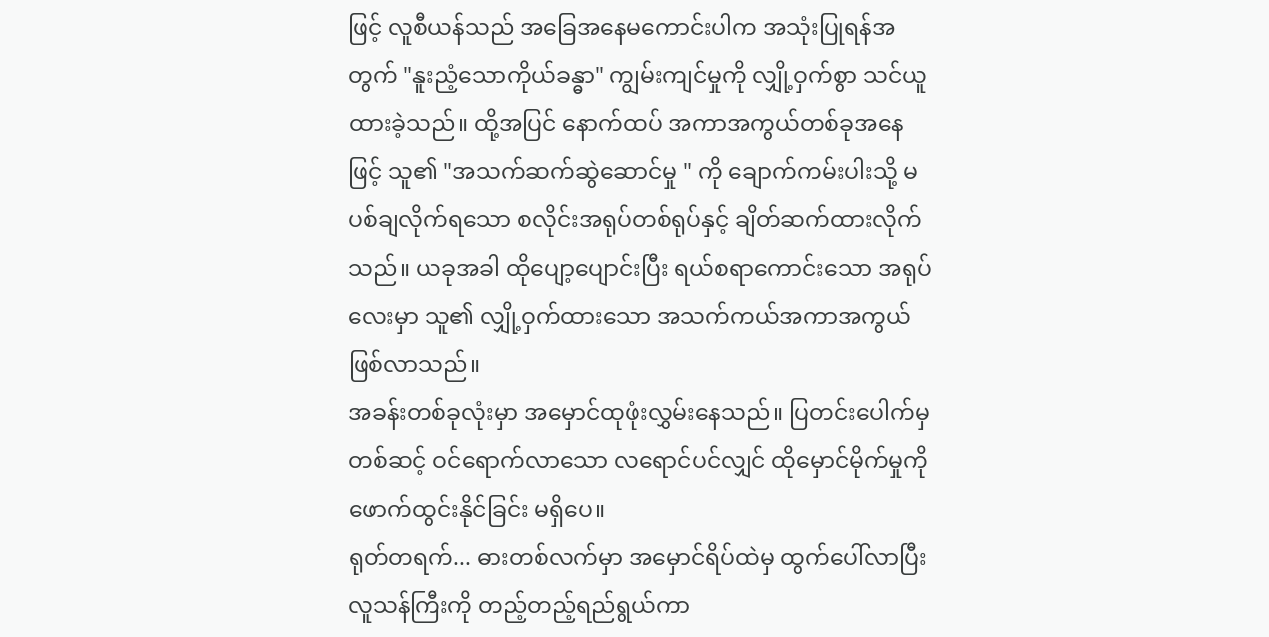ဖြင့် လူစီယန်သည် အခြေအနေမကောင်းပါက အသုံးပြုရန်အတွက် "နူးညံ့သောကိုယ်ခန္ဓာ" ကျွမ်းကျင်မှုကို လျှို့ဝှက်စွာ သင်ယူထားခဲ့သည်။ ထို့အပြင် နောက်ထပ် အကာအကွယ်တစ်ခုအနေဖြင့် သူ၏ "အသက်ဆက်ဆွဲဆောင်မှု " ကို ချောက်ကမ်းပါးသို့ မပစ်ချလိုက်ရသော စလိုင်းအရုပ်တစ်ရုပ်နှင့် ချိတ်ဆက်ထားလိုက်သည်။ ယခုအခါ ထိုပျော့ပျောင်းပြီး ရယ်စရာကောင်းသော အရုပ်လေးမှာ သူ၏ လျှို့ဝှက်ထားသော အသက်ကယ်အကာအကွယ် ဖြစ်လာသည်။
အခန်းတစ်ခုလုံးမှာ အမှောင်ထုဖုံးလွှမ်းနေသည်။ ပြတင်းပေါက်မှတစ်ဆင့် ဝင်ရောက်လာသော လရောင်ပင်လျှင် ထိုမှောင်မိုက်မှုကို ဖောက်ထွင်းနိုင်ခြင်း မရှိပေ။
ရုတ်တရက်... ဓားတစ်လက်မှာ အမှောင်ရိပ်ထဲမှ ထွက်ပေါ်လာပြီး လူသန်ကြီးကို တည့်တည့်ရည်ရွယ်ကာ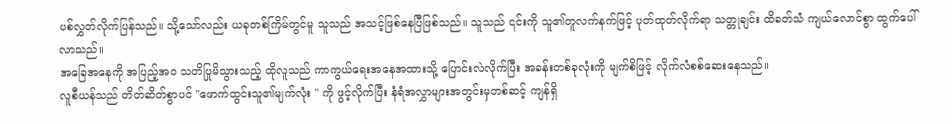ပစ်လွှတ်လိုက်ပြန်သည်။ သို့သော်လည်း ယခုတစ်ကြိမ်တွင်မူ သူသည် အသင့်ဖြစ်နေပြီဖြစ်သည်။ သူသည် ၎င်းကို သူ၏တူလက်နက်ဖြင့် ပုတ်ထုတ်လိုက်ရာ သတ္တုချင်း ထိခတ်သံ ကျယ်လောင်စွာ ထွက်ပေါ်လာသည်။
အခြေအနေကို အပြည့်အဝ သတိပြုမိသွားသည့် ထိုလူသည် ကာကွယ်ရေးအနေအထားသို့ ပြောင်းလဲလိုက်ပြီး အခန်းတစ်ခုလုံးကို မျက်စိဖြင့် လိုက်လံစစ်ဆေးနေသည်။
လူစီယန်သည် တိတ်ဆိတ်စွာပင် "ဖောက်ထွင်းသူ၏မျက်လုံး " ကို ဖွင့်လိုက်ပြီး နံရံအလွှာများအတွင်းမှတစ်ဆင့် ကျန်ရှိ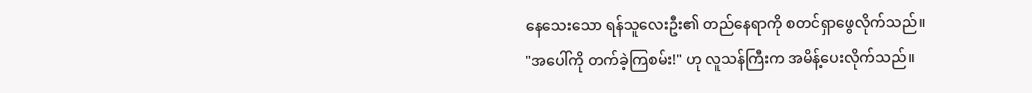နေသေးသော ရန်သူလေးဦး၏ တည်နေရာကို စတင်ရှာဖွေလိုက်သည်။
"အပေါ်ကို တက်ခဲ့ကြစမ်း!" ဟု လူသန်ကြီးက အမိန့်ပေးလိုက်သည်။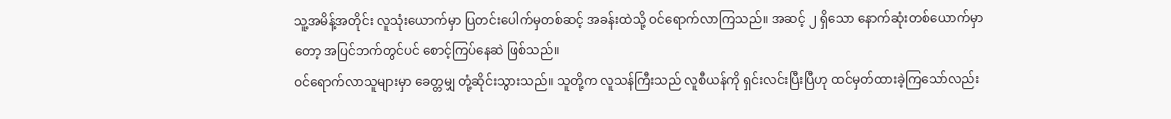သူ့အမိန့်အတိုင်း လူသုံးယောက်မှာ ပြတင်းပေါက်မှတစ်ဆင့် အခန်းထဲသို့ ဝင်ရောက်လာကြသည်။ အဆင့် ၂ ရှိသော နောက်ဆုံးတစ်ယောက်မှာတော့ အပြင်ဘက်တွင်ပင် စောင့်ကြပ်နေဆဲ ဖြစ်သည်။
ဝင်ရောက်လာသူများမှာ ခေတ္တမျှ တုံ့ဆိုင်းသွားသည်။ သူတို့က လူသန်ကြီးသည် လူစီယန်ကို ရှင်းလင်းပြီးပြီဟု ထင်မှတ်ထားခဲ့ကြသော်လည်း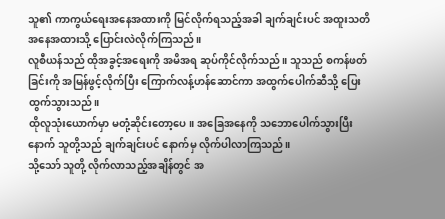သူ၏ ကာကွယ်ရေးအနေအထားကို မြင်လိုက်ရသည့်အခါ ချက်ချင်းပင် အထူးသတိအနေအထားသို့ ပြောင်းလဲလိုက်ကြသည်။
လူစီယန်သည် ထိုအခွင့်အရေးကို အမိအရ ဆုပ်ကိုင်လိုက်သည်။ သူသည် စကန်ဖတ်ခြင်းကို အမြန်ဖွင့်လိုက်ပြီး ကြောက်လန့်ဟန်ဆောင်ကာ အထွက်ပေါက်ဆီသို့ ပြေးထွက်သွားသည်။
ထိုလူသုံးယောက်မှာ မတုံ့ဆိုင်းတော့ပေ။ အခြေအနေကို သဘောပေါက်သွားပြီးနောက် သူတို့သည် ချက်ချင်းပင် နောက်မှ လိုက်ပါလာကြသည်။
သို့သော် သူတို့ လိုက်လာသည့်အချိန်တွင် အ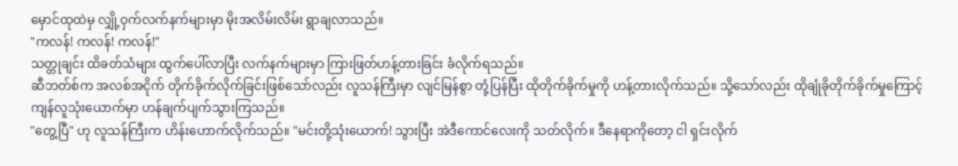မှောင်ထုထဲမှ လျှို့ဝှက်လက်နက်များမှာ မိုးအလိမ်းလိမ်း ရွာချလာသည်။
"ကလန်! ကလန်! ကလန်!"
သတ္တုချင်း ထိခတ်သံများ ထွက်ပေါ်လာပြီး လက်နက်များမှာ ကြားဖြတ်ဟန့်တားခြင်း ခံလိုက်ရသည်။
ဆီဘတ်စ်က အလစ်အငိုက် တိုက်ခိုက်လိုက်ခြင်းဖြစ်သော်လည်း လူသန်ကြီးမှာ လျင်မြန်စွာ တုံ့ပြန်ပြီး ထိုတိုက်ခိုက်မှုကို ဟန့်တားလိုက်သည်။ သို့သော်လည်း ထိုချုံခိုတိုက်ခိုက်မှုကြောင့် ကျန်လူသုံးယောက်မှာ ဟန်ချက်ပျက်သွားကြသည်။
"တွေ့ပြီ" ဟု လူသန်ကြီးက ဟိန်းဟောက်လိုက်သည်။ "မင်းတို့သုံးယောက်! သွားပြီး အဲဒီကောင်လေးကို သတ်လိုက်။ ဒီနေရာကိုတော့ ငါ ရှင်းလိုက်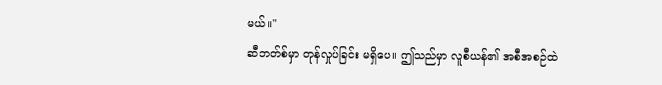မယ်။"
ဆီဘတ်စ်မှာ တုန်လှုပ်ခြင်း မရှိပေ။ ဤသည်မှာ လူစီယန်၏ အစီအစဉ်ထဲ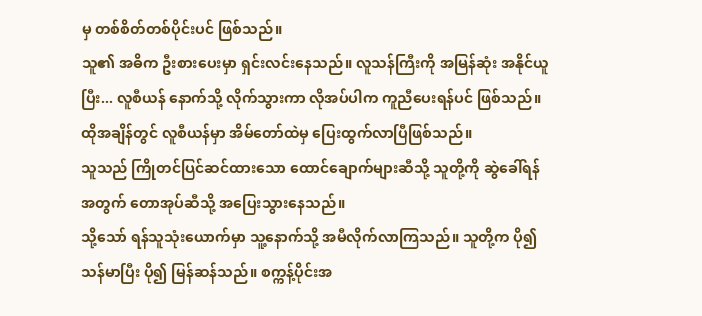မှ တစ်စိတ်တစ်ပိုင်းပင် ဖြစ်သည်။
သူ၏ အဓိက ဦးစားပေးမှာ ရှင်းလင်းနေသည်။ လူသန်ကြီးကို အမြန်ဆုံး အနိုင်ယူပြီး... လူစီယန် နောက်သို့ လိုက်သွားကာ လိုအပ်ပါက ကူညီပေးရန်ပင် ဖြစ်သည်။
ထိုအချိန်တွင် လူစီယန်မှာ အိမ်တော်ထဲမှ ပြေးထွက်လာပြီဖြစ်သည်။
သူသည် ကြိုတင်ပြင်ဆင်ထားသော ထောင်ချောက်များဆီသို့ သူတို့ကို ဆွဲခေါ်ရန်အတွက် တောအုပ်ဆီသို့ အပြေးသွားနေသည်။
သို့သော် ရန်သူသုံးယောက်မှာ သူ့နောက်သို့ အမီလိုက်လာကြသည်။ သူတို့က ပို၍ သန်မာပြီး ပို၍ မြန်ဆန်သည်။ စက္ကန့်ပိုင်းအ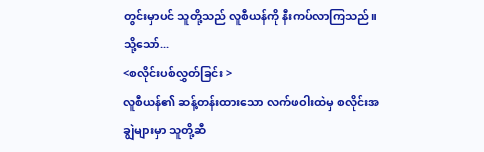တွင်းမှာပင် သူတို့သည် လူစီယန်ကို နီးကပ်လာကြသည်။
သို့သော်...
<စလိုင်းပစ်လွှတ်ခြင်း >
လူစီယန်၏ ဆန့်တန်းထားသော လက်ဖဝါးထဲမှ စလိုင်းအချွဲများမှာ သူတို့ဆီ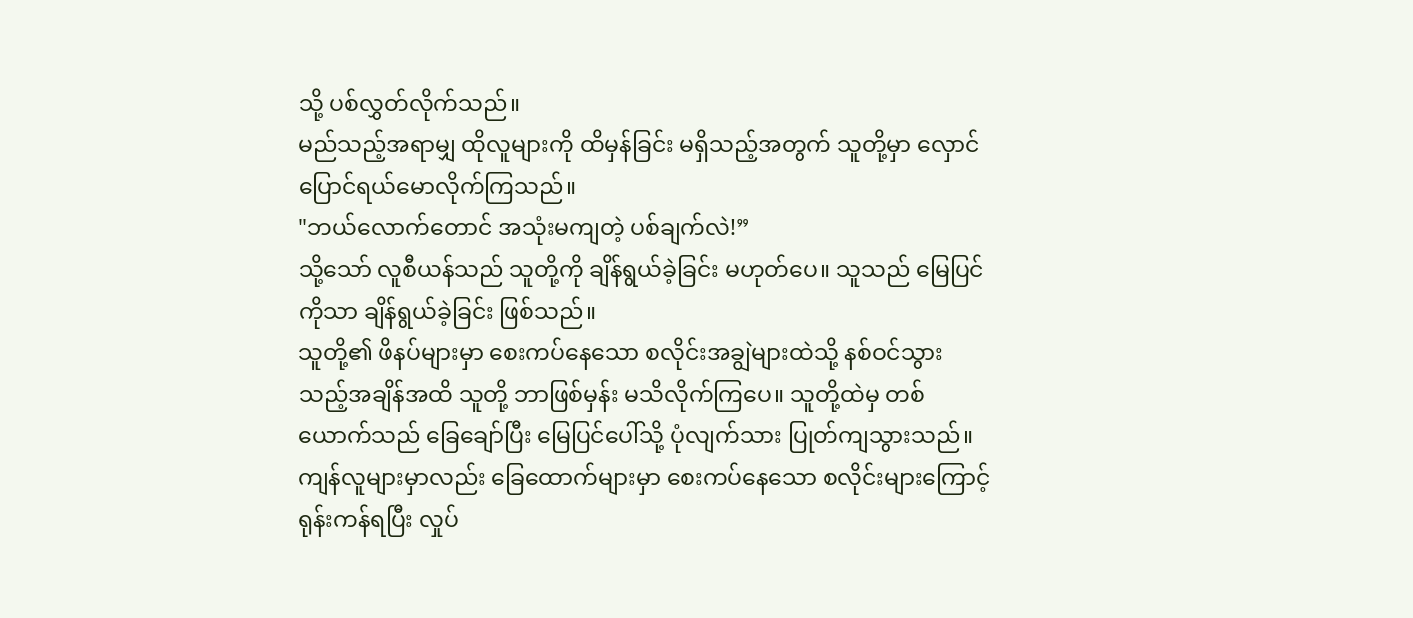သို့ ပစ်လွှတ်လိုက်သည်။
မည်သည့်အရာမျှ ထိုလူများကို ထိမှန်ခြင်း မရှိသည့်အတွက် သူတို့မှာ လှောင်ပြောင်ရယ်မောလိုက်ကြသည်။
"ဘယ်လောက်တောင် အသုံးမကျတဲ့ ပစ်ချက်လဲ!”
သို့သော် လူစီယန်သည် သူတို့ကို ချိန်ရွယ်ခဲ့ခြင်း မဟုတ်ပေ။ သူသည် မြေပြင်ကိုသာ ချိန်ရွယ်ခဲ့ခြင်း ဖြစ်သည်။
သူတို့၏ ဖိနပ်များမှာ စေးကပ်နေသော စလိုင်းအချွဲများထဲသို့ နစ်ဝင်သွားသည့်အချိန်အထိ သူတို့ ဘာဖြစ်မှန်း မသိလိုက်ကြပေ။ သူတို့ထဲမှ တစ်ယောက်သည် ခြေချော်ပြီး မြေပြင်ပေါ်သို့ ပုံလျက်သား ပြုတ်ကျသွားသည်။ ကျန်လူများမှာလည်း ခြေထောက်များမှာ စေးကပ်နေသော စလိုင်းများကြောင့် ရုန်းကန်ရပြီး လှုပ်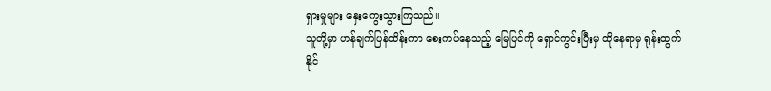ရှားမှုများ နှေးကွေးသွားကြသည်။
သူတို့မှာ ဟန်ချက်ပြန်ထိန်းကာ စေးကပ်နေသည့် မြေပြင်ကို ရှောင်ကွင်းပြီးမှ ထိုနေရာမှ ရုန်းထွက်နိုင်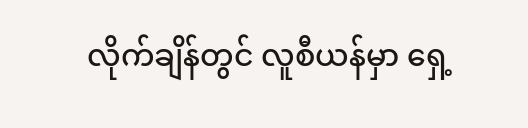လိုက်ချိန်တွင် လူစီယန်မှာ ရှေ့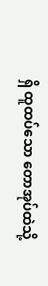ရှိ ထူထပ်သော တောအုပ်ထဲသို့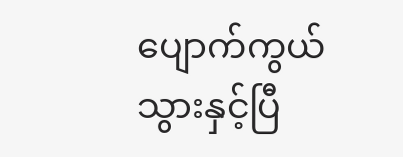ပျောက်ကွယ်သွားနှင့်ပြီ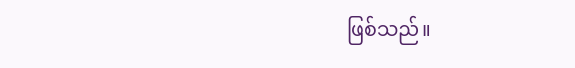ဖြစ်သည်။